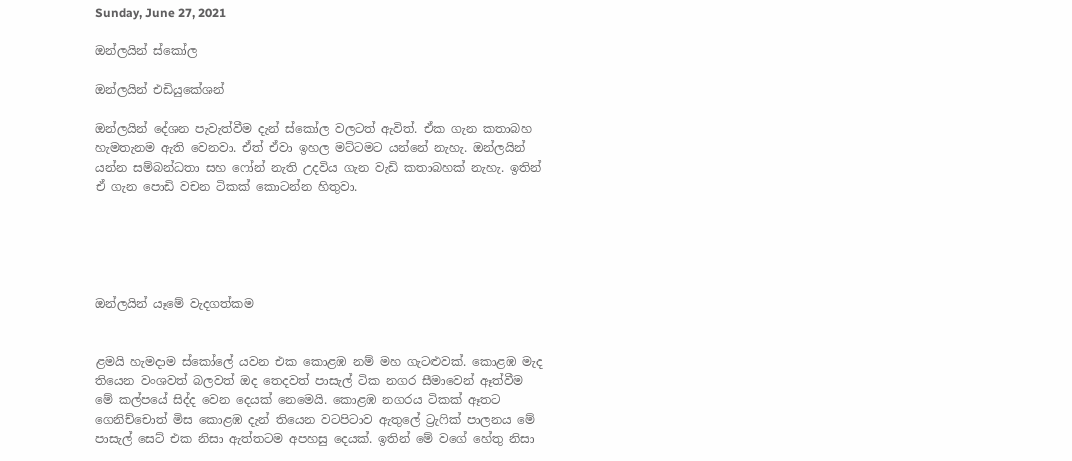Sunday, June 27, 2021

ඔන්ලයින් ස්කෝල

ඔන්ලයින් එඩියුකේශන්

ඔන්ලයින් දේශන පැවැත්වීම දැන් ස්කෝල වලටත් ඇවිත්. ඒක ගැන කතාබහ හැමතැනම ඇති වෙනවා. ඒත් ඒවා ඉහල මට්ටමට යන්නේ නැහැ. ඔන්ලයින් යන්න සම්බන්ධතා සහ ෆෝන් නැති උදවිය ගැන වැඩි කතාබහක් නැහැ. ඉතින් ඒ ගැන පොඩි වචන ටිකක් කොටන්න හිතුවා.





ඔන්ලයින් යෑමේ වැදගත්කම


ළමයි හැමදාම ස්කෝලේ යවන එක කොළඹ නම් මහ ගැටළුවක්. කොළඹ මැද තියෙන වංශවත් බලවත් ඔද තෙදවත් පාසැල් ටික නගර සීමාවෙන් ඈත්වීම මේ කල්පයේ සිද්ද වෙන දෙයක් නෙමෙයි. කොළඹ නගරය ටිකක් ඈතට ගෙනිච්චොත් මිස කොළඹ දැන් තියෙන වටපිටාව ඇතුලේ ට්‍රැෆික් පාලනය මේ පාසැල් සෙට් එක නිසා ඇත්තටම අපහසු දෙයක්. ඉතින් මේ වගේ හේතු නිසා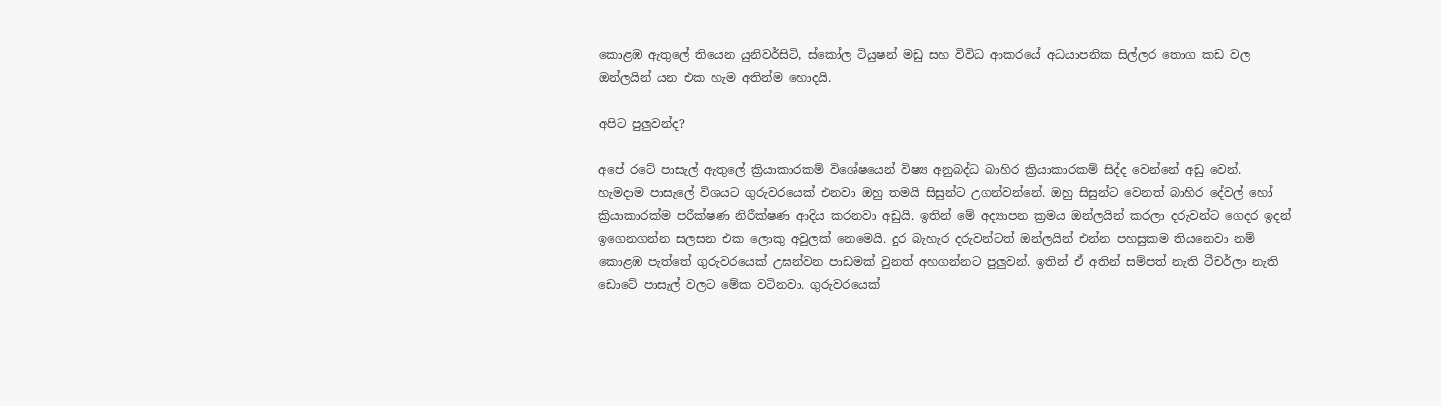කොළඹ ඇතුලේ තියෙන යුනිවර්සිටි, ස්කෝල ටියුෂන් මඩු සහ විවිධ ආකරයේ අධයාපනික සිල්ලර තොග කඩ වල ඔන්ලයින් යන එක හැම අතින්ම හොදයි.

අපිට පුලුවන්ද?

අපේ රටේ පාසැල් ඇතුලේ ක්‍රියාකාරකම් විශේෂයෙන් විෂ්‍ය අනුබද්ධ බාහිර ක්‍රියාකාරකම් සිද්ද වෙන්නේ අඩු වෙන්. හැමදාම පාසැලේ විශයට ගුරුවරයෙක් එනවා ඔහු තමයි සිසුන්ට උගන්වන්නේ. ඔහු සිසුන්ට වෙනත් බාහිර දේවල් හෝ ක්‍රියාකාරක්ම පරීක්ෂණ නිරීක්ෂණ ආදිය කරනවා අඩුයි. ඉතින් මේ අද්‍යාපන ක්‍රමය ඔන්ලයින් කරලා දරුවන්ට ගෙදර ඉදන් ඉගෙනගන්න සලසන එක ලොකු අවුලක් නෙමෙයි. දුර බැහැර දරුවන්ටත් ඔන්ලයින් එන්න පහසුකම තියනෙවා නම් කොළඹ පැත්තේ ගුරුවරයෙක් උඝන්වන පාඩමක් වුනත් අහගන්නට පුලුවන්. ඉතින් ඒ අතින් සම්පත් නැති ටීචර්ලා නැති ඩොටේ පාසැල් වලට මේක වටිනවා. ගුරුවරයෙක්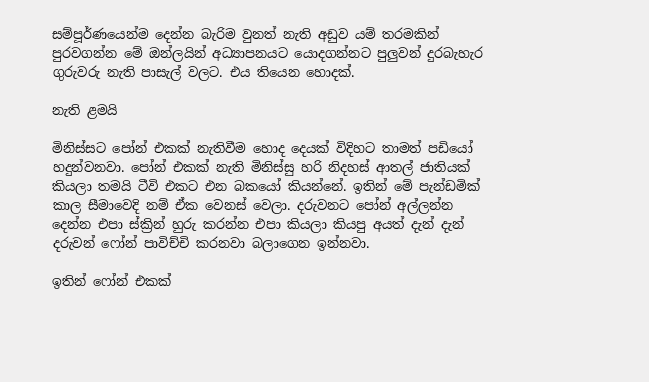සම්පූර්ණයෙන්ම දෙන්න බැරිම වුනත් නැති අඩුව යම් තරමකින් පුරවගන්න මේ ඔන්ලයින් අධ්‍යාපනයට යොදගන්නට පුලුවන් දුරබැහැර ගුරුවරු නැති පාසැල් වලට. එය තියෙන හොදක්.

නැති ළමයි

මිනිස්සට පෝන් එකක් නැතිවීම හොද දෙයක් විදිහට තාමත් පඩියෝ හදුන්වනවා. පෝන් එකක් නැති මිනිස්සු හරි නිදහස් ආතල් ජාතියක් කියලා තමයි ටීවි එකට එන බකයෝ කියන්නේ. ඉතින් මේ පැන්ඩමික් කාල සීමාවෙදි නම් ඒක වෙනස් වෙලා. දරුවනට පෝන් අල්ලන්න දෙන්න එපා ස්ක්‍රින් හුරු කරන්න එපා කියලා කියපු අයත් දැන් දැන් දරුවන් ෆෝන් පාවිච්චි කරනවා බලාගෙන ඉන්නවා.

ඉතින් ෆෝන් එකක්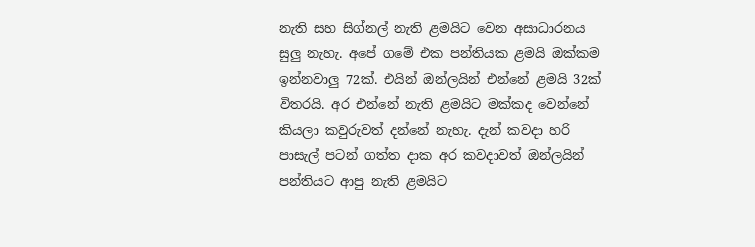නැති සහ සිග්නල් නැති ළමයිට වෙන අසාධාරනය සුලු නැහැ. අපේ ගමේ එක පන්තියක ළමයි ඔක්කම ඉන්නවාලු 72ක්. එයින් ඔන්ලයින් එන්නේ ළමයි 32ක් විතරයි. අර එන්නේ නැති ළමයිට මක්කද වෙන්නේ කියලා කවුරුවත් දන්නේ නැහැ. දැන් කවදා හරි පාසැල් පටන් ගත්ත දාක අර කවදාවත් ඔන්ලයින් පන්තියට ආපු නැති ළමයිට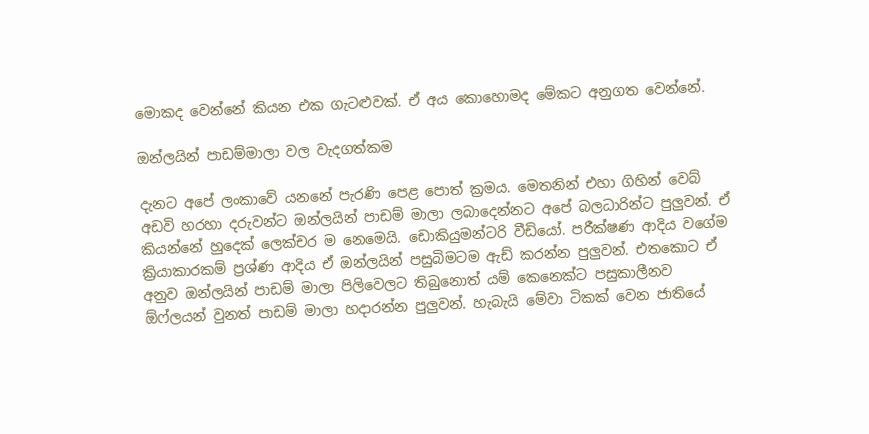මොකද වෙන්නේ කියන එක ගැටළුවක්. ඒ අය කොහොමද මේකට අනුගත වෙන්නේ.

ඔන්ලයින් පාඩම්මාලා වල වැදගත්කම

දැනට අපේ ලංකාවේ යනනේ පැරණි පෙළ පොත් ක්‍රමය. මෙතනින් එහා ගිහින් වෙබ් අඩවි හරහා දරුවන්ට ඔන්ලයින් පාඩම් මාලා ලබාදෙන්නට අපේ බලධාරින්ට පුලුවන්. ඒ කියන්නේ හුදෙක් ලෙක්චර ම නෙමෙයි. ඩොකියුමන්ටරි වීඩියෝ. පරීක්ෂණ ආදිය වගේම ක්‍රියාකාරකම් ප්‍රශ්ණ ආදිය ඒ ඔන්ලයින් පසුබිමටම ඇඩ් කරන්න පුලුවන්. එතකොට ඒ අනුව ඔන්ලයින් පාඩම් මාලා පිලිවෙලට තිබුනොත් යම් කෙනෙක්ට පසුකාලීනව ඕෆ්ලයන් වුනත් පාඩම් මාලා හදාරන්න පුලුවන්. හැබැයි මේවා ටිකක් වෙන ජාතියේ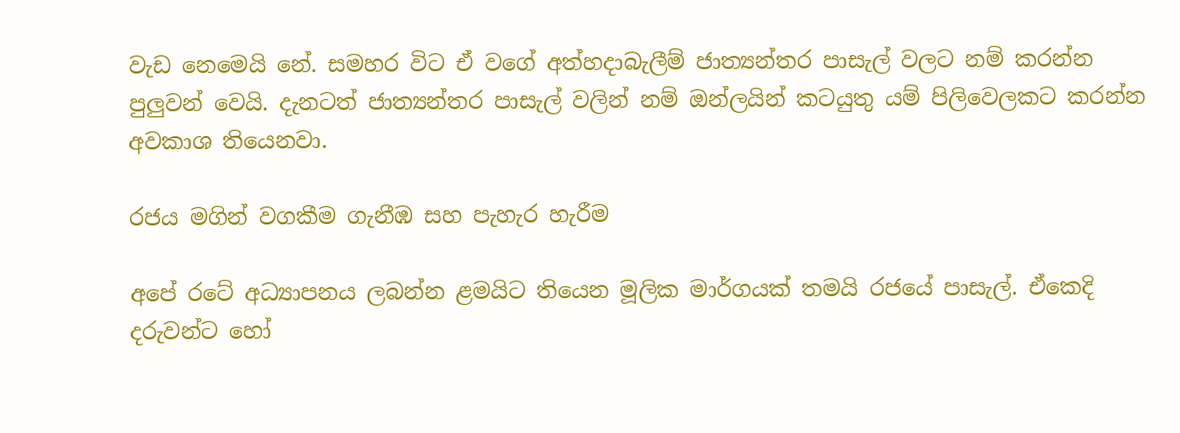වැඩ නෙමෙයි නේ. සමහර විට ඒ වගේ අත්හදාබැලීම් ජාත්‍යන්තර පාසැල් වලට නම් කරන්න පුලුවන් වෙයි. දැනටත් ජාත්‍යන්තර පාසැල් වලින් නම් ඔන්ලයින් කටයුතු යම් පිලිවෙලකට කරන්න අවකාශ තියෙනවා.

රජය මගින් වගකීම ගැනීඹ සහ පැහැර හැරීම

අපේ රටේ අධ්‍යාපනය ලබන්න ළමයිට තියෙන මූලික මාර්ගයක් තමයි රජයේ පාසැල්. ඒකෙදි දරුවන්ට හෝ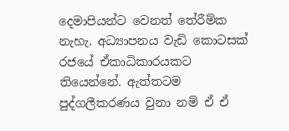දෙමාපියන්ට වෙනත් තේරීම්ක නැහැ. අධ්‍යාපනය වැඩි කොටසක් රජයේ ඒකාධිකාරයකට තියෙන්නේ. ඇත්තටම පුද්ගලීකරණය වුනා නම් ඒ ඒ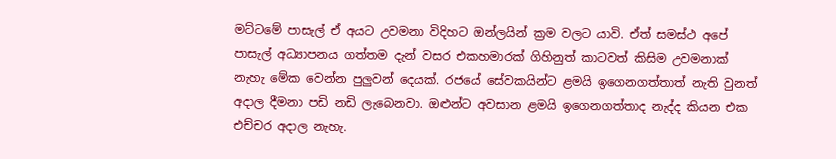මට්ටමේ පාසැල් ඒ අයට උවමනා විදිහට ඔන්ලයින් ක්‍රම වලට යාවි. ඒත් සමස්ථ අපේ පාසැල් අධ්‍යාපනය ගත්තම දැන් වසර එකහමාරක් ගිහිනුත් කාටවත් කිසිම උවමනාක් නැහැ මේක වෙන්න පුලුවන් දෙයක්. රජයේ සේවකයින්ට ළමයි ඉගෙනගත්තාත් නැති වුනත් අදාල දීමනා පඩි නඩි ලැබෙනවා. ඔළුන්ට අවසාන ළමයි ඉගෙනගත්තාද නැද්ද කියන එක එච්චර අදාල නැහැ.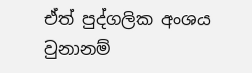ඒත් පුද්ගලික අංශය වුනානම්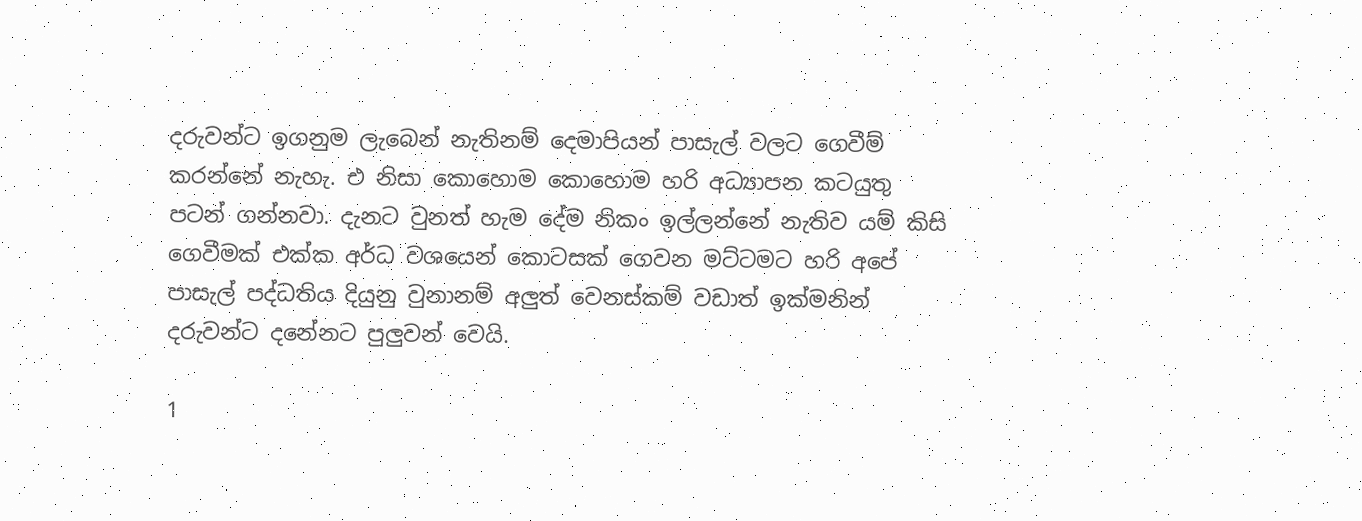දරුවන්ට ඉගනුම ලැබෙන් නැතිනම් දෙමාපියන් පාසැල් වලට ගෙවීම් කරන්නේ නැහැ. එ නිසා කොහොම කොහොම හරි අධ්‍යාපන කටයුතු පටන් ගන්නවා. දැනට වුනත් හැම දේම නිකං ඉල්ලන්නේ නැතිව යම් කිසි ගෙවීමක් එක්ක අර්ධ වශයෙන් කොටසක් ගෙවන මට්ටමට හරි අපේ පාසැල් පද්ධතිය දියුනු වුනානම් අලුත් වෙනස්කම් වඩාත් ඉක්මනින් දරුවන්ට දනේනට පුලුවන් වෙයි.

1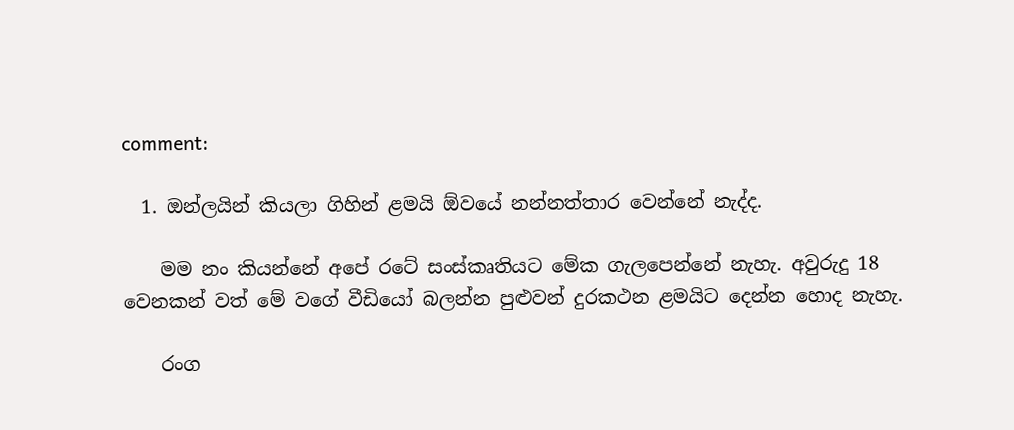comment:

  1. ඔන්ලයින් කියලා ගිහින් ළමයි ඕවයේ නන්නත්තාර වෙන්නේ නැද්ද.

    මම නං කියන්නේ අපේ රටේ සංස්කෘතියට මේක ගැලපෙන්නේ නැහැ. අවුරුදු 18 වෙනකන් වත් මේ වගේ වීඩියෝ බලන්න පුළුවන් දුරකථන ළමයිට දෙන්න හොද නැහැ.

    රංග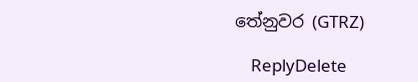තේනුවර (GTRZ)

    ReplyDelete